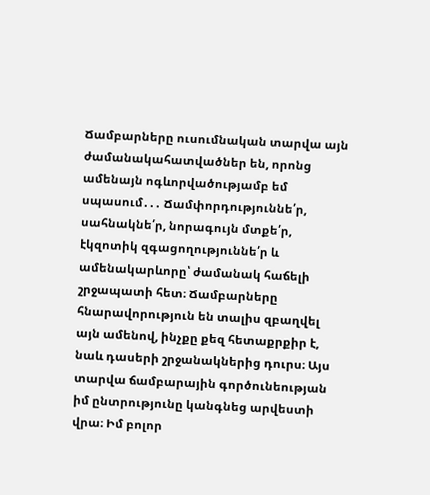Ճամբարները ուսումնական տարվա այն ժամանակահատվածներ են, որոնց ամենայն ոգևորվածությամբ եմ սպասում․․․ Ճամփորդություննե՛ր, սահնակնե՛ր, նորագույն մտքե՛ր, էկզոտիկ զգացողություննե՛ր և ամենակարևորը՝ ժամանակ հաճելի շրջապատի հետ։ Ճամբարները հնարավորություն են տալիս զբաղվել այն ամենով, ինչքը քեզ հետաքրքիր է, նաև դասերի շրջանակներից դուրս։ Այս տարվա ճամբարային գործունեության իմ ընտրությունը կանգնեց արվեստի վրա։ Իմ բոլոր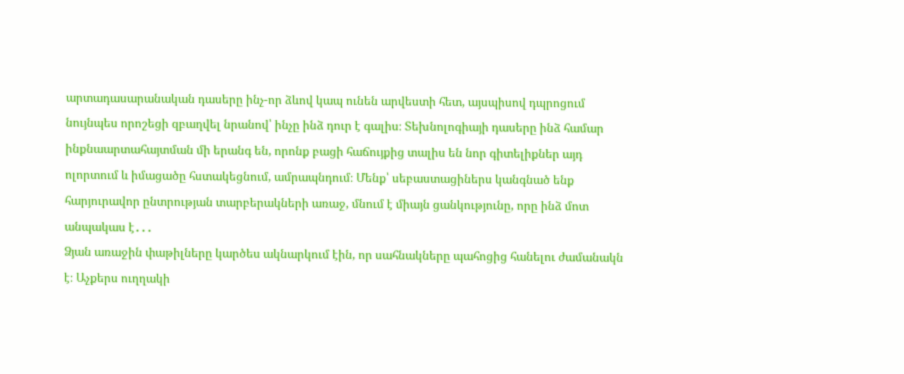արտադասարանական դասերը ինչ-որ ձևով կապ ունեն արվեստի հետ, այսպիսով դպրոցում նույնպես որոշեցի զբաղվել նրանով՝ ինչը ինձ դուր է գալիս։ Տեխնոլոգիայի դասերը ինձ համար ինքնաարտահայտման մի երանգ են, որոնք բացի հաճույքից տալիս են նոր գիտելիքներ այդ ոլորտում և իմացածը հստակեցնում, ամրապնդում։ Մենք՝ սեբաստացիներս կանգնած ենք հարյուրավոր ընտրության տարբերակների առաջ, մնում է միայն ցանկությունը, որը ինձ մոտ անպակաս է․․․
Ձյան առաջին փաթիլները կարծես ակնարկում էին, որ սահնակները պահոցից հանելու ժամանակն է։ Աչքերս ուղղակի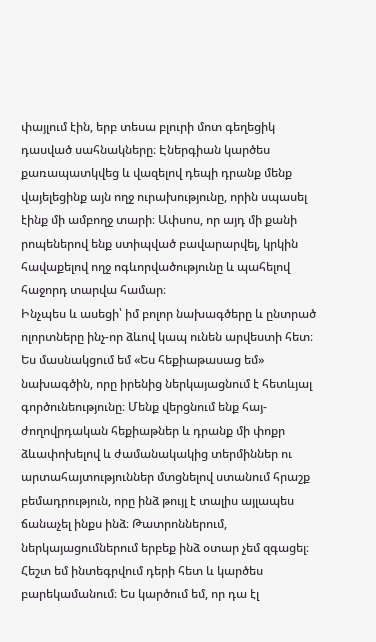փայլում էին, երբ տեսա բլուրի մոտ գեղեցիկ դասված սահնակները։ Էներգիան կարծես քառապատկվեց և վազելով դեպի դրանք մենք վայելեցինք այն ողջ ուրախությունը, որին սպասել էինք մի ամբողջ տարի։ Ափսոս, որ այդ մի քանի րոպեներով ենք ստիպված բավարարվել, կրկին հավաքելով ողջ ոգևորվածությունը և պահելով հաջորդ տարվա համար։
Ինչպես և ասեցի՝ իմ բոլոր նախագծերը և ընտրած ոլորտները ինչ-որ ձևով կապ ունեն արվեստի հետ։ Ես մասնակցում եմ «Ես հեքիաթասաց եմ» նախագծին, որը իրենից ներկայացնում է հետևյալ գործունեությունը։ Մենք վերցնում ենք հայ-ժողովրդական հեքիաթներ և դրանք մի փոքր ձևափոխելով և ժամանակակից տերմիններ ու արտահայտություններ մտցնելով ստանում հրաշք բեմադրություն, որը ինձ թույլ է տալիս այլապես ճանաչել ինքս ինձ։ Թատրոններում, ներկայացումներում երբեք ինձ օտար չեմ զգացել։ Հեշտ եմ ինտեգրվում դերի հետ և կարծես բարեկամանում։ Ես կարծում եմ, որ դա էլ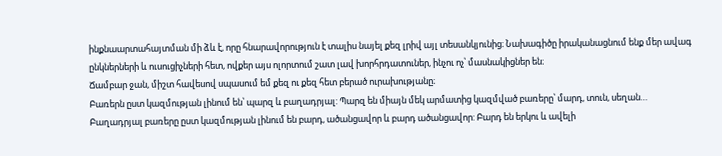ինքնաարտահայտման մի ձև է, որը հնարավորություն է տալիս նայել քեզ լրիվ այլ տեսանկյունից։ Նախագիծը իրականացնում ենք մեր ավագ ընկներների և ուսուցիչների հետ, ովքեր այս ոլորտում շատ լավ խորհրդատուներ, ինչու ոչ՝ մասնակիցներ են։
Ճամբար ջան, միշտ հավեսով սպասում եմ քեզ ու քեզ հետ բերած ուրախությանը։
Բառերն ըստ կազմության լինում են՝ պարզ և բաղադրյալ: Պարզ են միայն մեկ արմատից կազմված բառերը՝ մարդ, տուն, սեղան…
Բաղադրյալ բառերը ըստ կազմության լինում են բարդ, ածանցավոր և բարդ ածանցավոր: Բարդ են երկու և ավելի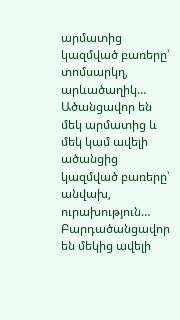արմատից կազմված բառերը՝ տոմսարկղ, արևածաղիկ… Ածանցավոր են մեկ արմատից և մեկ կամ ավելի ածանցից կազմված բառերը՝ անվախ, ուրախություն… Բարդածանցավոր են մեկից ավելի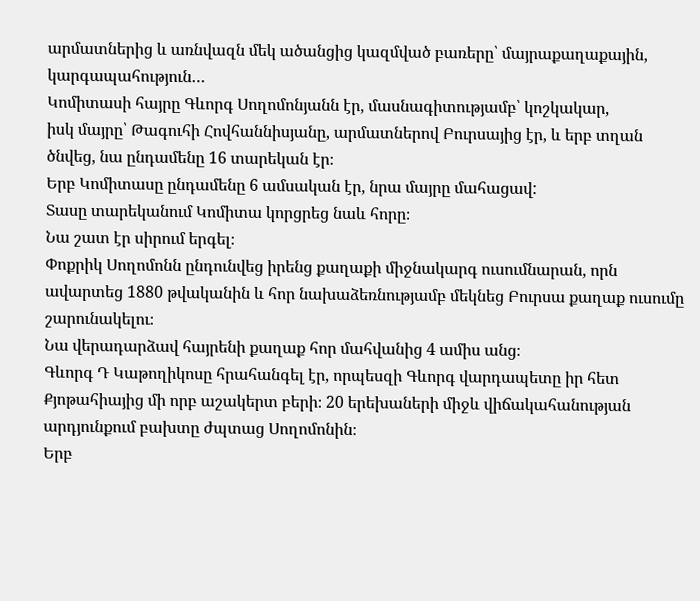արմատներից և առնվազն մեկ ածանցից կազմված բառերը՝ մայրաքաղաքային, կարգապահություն…
Կոմիտասի հայրը Գևորգ Սողոմոնյանն էր, մասնագիտությամբ՝ կոշկակար,
իսկ մայրը՝ Թագուհի Հովհաննիսյանը, արմատներով Բուրսայից էր, և երբ տղան ծնվեց, նա ընդամենը 16 տարեկան էր։
Երբ Կոմիտասը ընդամենը 6 ամսական էր, նրա մայրը մահացավ:
Տասը տարեկանում Կոմիտա կորցրեց նաև հորը։
Նա շատ էր սիրում երգել։
Փոքրիկ Սողոմոնն ընդունվեց իրենց քաղաքի միջնակարգ ուսումնարան, որն ավարտեց 1880 թվականին և հոր նախաձեռնությամբ մեկնեց Բուրսա քաղաք ուսումը շարունակելու։
Նա վերադարձավ հայրենի քաղաք հոր մահվանից 4 ամիս անց։
Գևորգ Դ Կաթողիկոսը հրահանգել էր, որպեսզի Գևորգ վարդապետը իր հետ Քյոթահիայից մի որբ աշակերտ բերի։ 20 երեխաների միջև վիճակահանության արդյունքում բախտը ժպտաց Սողոմոնին։
Երբ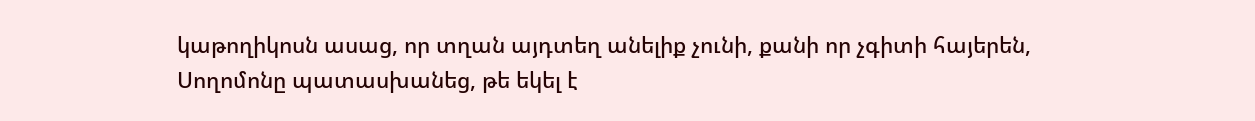կաթողիկոսն ասաց, որ տղան այդտեղ անելիք չունի, քանի որ չգիտի հայերեն, Սողոմոնը պատասխանեց, թե եկել է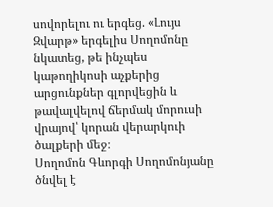սովորելու ու երգեց. «Լույս Զվարթ» երգելիս Սողոմոնը նկատեց, թե ինչպես կաթողիկոսի աչքերից արցունքներ գլորվեցին և թավալվելով ճերմակ մորուսի վրայով՝ կորան վերարկուի ծալքերի մեջ։
Սողոմոն Գևորգի Սողոմոնյանը ծնվել է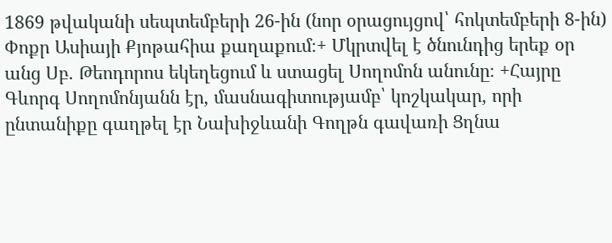1869 թվականի սեպտեմբերի 26-ին (նոր օրացույցով՝ հոկտեմբերի 8-ին) Փոքր Ասիայի Քյոթահիա քաղաքում։+ Մկրտվել է ծնունդից երեք օր անց Սբ. Թեոդորոս եկեղեցում և ստացել Սողոմոն անունը։ +Հայրը Գևորգ Սողոմոնյանն էր, մասնագիտությամբ՝ կոշկակար, որի ընտանիքը գաղթել էր Նախիջևանի Գողթն գավառի Ցղնա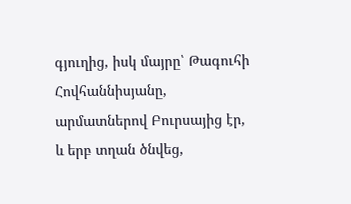գյուղից, իսկ մայրը՝ Թագուհի Հովհաննիսյանը, արմատներով Բուրսայից էր, և երբ տղան ծնվեց,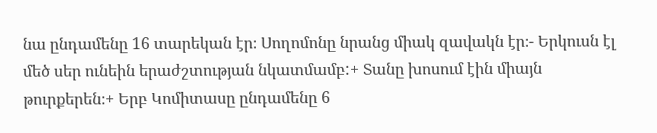նա ընդամենը 16 տարեկան էր։ Սողոմոնը նրանց միակ զավակն էր։- Երկուսն էլ մեծ սեր ունեին երաժշտության նկատմամբ:+ Տանը խոսում էին միայն թուրքերեն։+ Երբ Կոմիտասը ընդամենը 6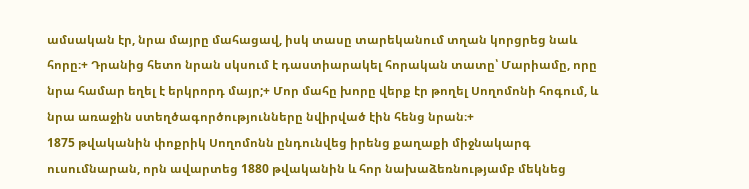ամսական էր, նրա մայրը մահացավ, իսկ տասը տարեկանում տղան կորցրեց նաև հորը։+ Դրանից հետո նրան սկսում է դաստիարակել հորական տատը՝ Մարիամը, որը նրա համար եղել է երկրորդ մայր;+ Մոր մահը խորը վերք էր թողել Սողոմոնի հոգում, և նրա առաջին ստեղծագործությունները նվիրված էին հենց նրան։+
1875 թվականին փոքրիկ Սողոմոնն ընդունվեց իրենց քաղաքի միջնակարգ ուսումնարան, որն ավարտեց 1880 թվականին և հոր նախաձեռնությամբ մեկնեց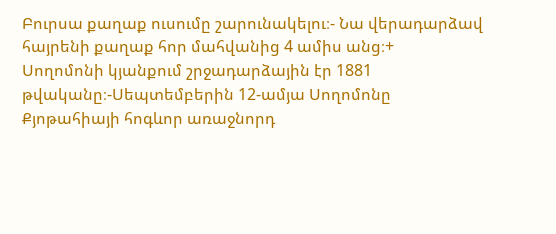Բուրսա քաղաք ուսումը շարունակելու։- Նա վերադարձավ հայրենի քաղաք հոր մահվանից 4 ամիս անց։+
Սողոմոնի կյանքում շրջադարձային էր 1881 թվականը։-Սեպտեմբերին 12-ամյա Սողոմոնը Քյոթահիայի հոգևոր առաջնորդ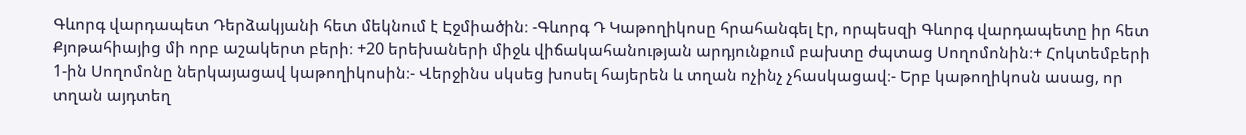Գևորգ վարդապետ Դերձակյանի հետ մեկնում է Էջմիածին։ -Գևորգ Դ Կաթողիկոսը հրահանգել էր, որպեսզի Գևորգ վարդապետը իր հետ Քյոթահիայից մի որբ աշակերտ բերի։ +20 երեխաների միջև վիճակահանության արդյունքում բախտը ժպտաց Սողոմոնին։+ Հոկտեմբերի 1-ին Սողոմոնը ներկայացավ կաթողիկոսին։- Վերջինս սկսեց խոսել հայերեն և տղան ոչինչ չհասկացավ։- Երբ կաթողիկոսն ասաց, որ տղան այդտեղ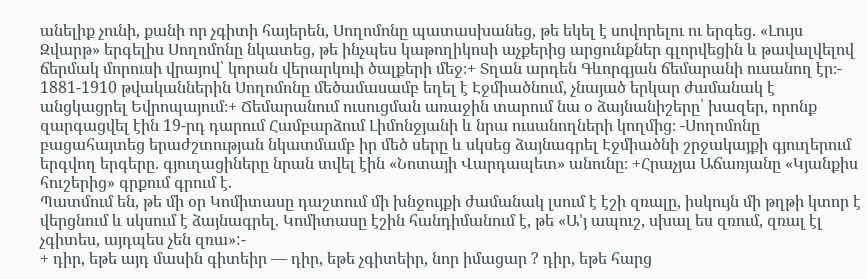անելիք չունի, քանի որ չգիտի հայերեն, Սողոմոնը պատասխանեց, թե եկել է սովորելու ու երգեց. «Լույս Զվարթ» երգելիս Սողոմոնը նկատեց, թե ինչպես կաթողիկոսի աչքերից արցունքներ գլորվեցին և թավալվելով ճերմակ մորուսի վրայով՝ կորան վերարկուի ծալքերի մեջ։+ Տղան արդեն Գևորգյան ճեմարանի ուսանող էր։-
1881-1910 թվականներին Սողոմոնը մեծամասամբ եղել է Էջմիածնում, չնայած երկար ժամանակ է անցկացրել Եվրոպայում։+ Ճեմարանում ուսուցման առաջին տարում նա օ ձայնանիշերը՝ խազեր, որոնք զարգացվել էին 19-րդ դարում Համբարձում Լիմոնջյանի և նրա ուսանողների կողմից։ -Սողոմոնը բացահայտեց երաժշտության նկատմամբ իր մեծ սերը և սկսեց ձայնագրել Էջմիածնի շրջակայքի գյուղերում երգվող երգերը. գյուղացիները նրան տվել էին «Նոտայի Վարդապետ» անունը։ +Հրաչյա Աճառյանը «Կյանքիս հուշերից» գրքում գրում է.
Պատմում են, թե մի օր Կոմիտասը դաշտում մի խնջույքի ժամանակ լսում է էշի զռալը, իսկույն մի թղթի կտոր է վերցնում և սկսում է ձայնագրել. Կոմիտասը էշին հանդիմանում է, թե «Ա’յ ապուշ, սխալ ես զռում, զռալ էլ չգիտես, այդպես չեն զռա»:-
+ դիր, եթե այդ մասին գիտեիր — դիր, եթե չգիտեիր, նոր իմացար ? դիր, եթե հարց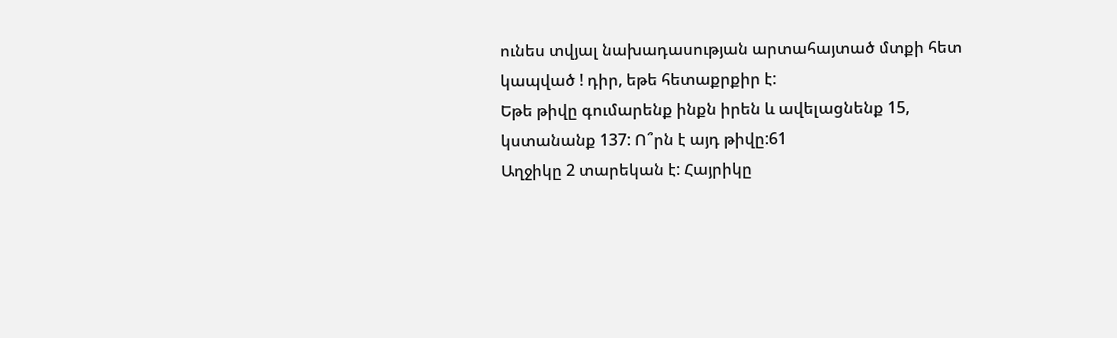ունես տվյալ նախադասության արտահայտած մտքի հետ կապված ! դիր, եթե հետաքրքիր է:
Եթե թիվը գումարենք ինքն իրեն և ավելացնենք 15, կստանանք 137: Ո՞րն է այդ թիվը:61
Աղջիկը 2 տարեկան է: Հայրիկը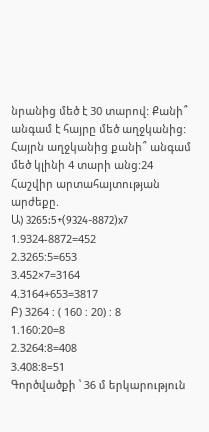նրանից մեծ է 30 տարով: Քանի՞ անգամ է հայրը մեծ աղջկանից: Հայրն աղջկանից քանի՞ անգամ մեծ կլինի 4 տարի անց:24
Հաշվիր արտահայտության արժեքը.
Ա) 3265:5+(9324-8872)x7
1.9324-8872=452
2.3265:5=653
3.452×7=3164
4.3164+653=3817
Բ) 3264 : ( 160 : 20) : 8
1.160:20=8
2.3264:8=408
3.408:8=51
Գործվածքի ՝ 36 մ երկարություն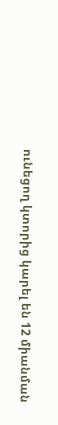ունեցող կտորից կարել են 12 միանման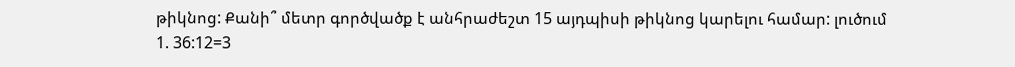թիկնոց: Քանի՞ մետր գործվածք է անհրաժեշտ 15 այդպիսի թիկնոց կարելու համար: լուծում
1. 36:12=3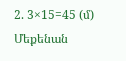2. 3×15=45 (մ)
Մեքենան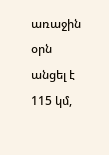առաջին օրն անցել է 115 կմ,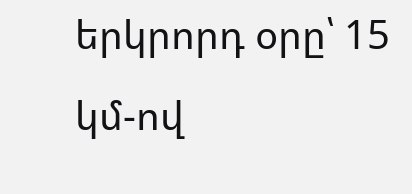երկրորդ օրը՝ 15 կմ-ով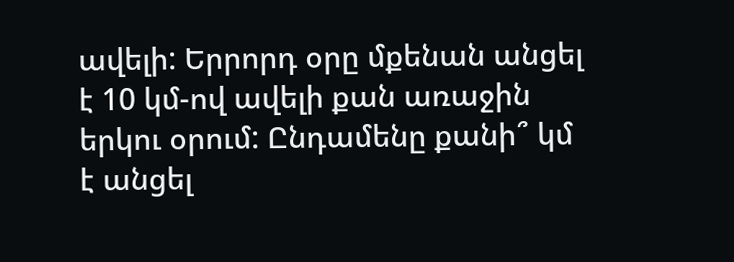ավելի: Երրորդ օրը մքենան անցել է 10 կմ-ով ավելի քան առաջին երկու օրում: Ընդամենը քանի՞ կմ է անցել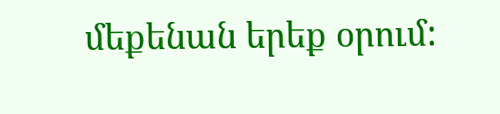մեքենան երեք օրում: